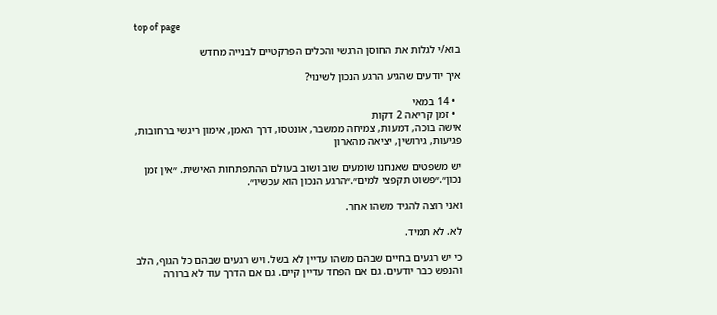top of page

בוא/י לגלות את החוסן הרגשי והכלים הפרקטיים לבנייה מחדש

איך יודעים שהגיע הרגע הנכון לשינוי?

  • 14 במאי
  • זמן קריאה 2 דקות
אישה בוכה, דמעות, צמיחה ממשבר, אונטסו, דרך האמן, אימון ריגשי ברחובות, פגיעות, גירושין, יציאה מהארון

יש משפטים שאנחנו שומעים שוב ושוב בעולם ההתפתחות האישית. ״אין זמן נכון״.״פשוט תקפצי למים״.״הרגע הנכון הוא עכשיו״.

ואני רוצה להגיד משהו אחר.

לא. לא תמיד.

כי יש רגעים בחיים שבהם משהו עדיין לא בשל. ויש רגעים שבהם כל הגוף, הלב והנפש כבר יודעים. גם אם הפחד עדיין קיים. גם אם הדרך עוד לא ברורה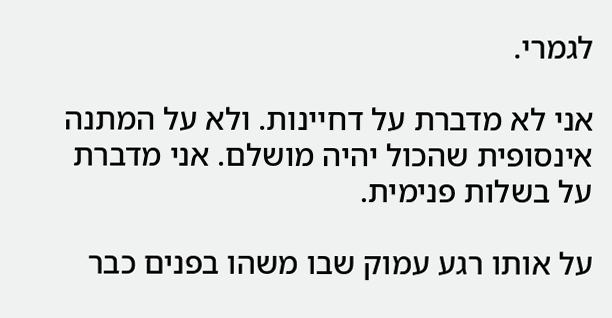לגמרי.

אני לא מדברת על דחיינות. ולא על המתנה אינסופית שהכול יהיה מושלם. אני מדברת על בשלות פנימית.

על אותו רגע עמוק שבו משהו בפנים כבר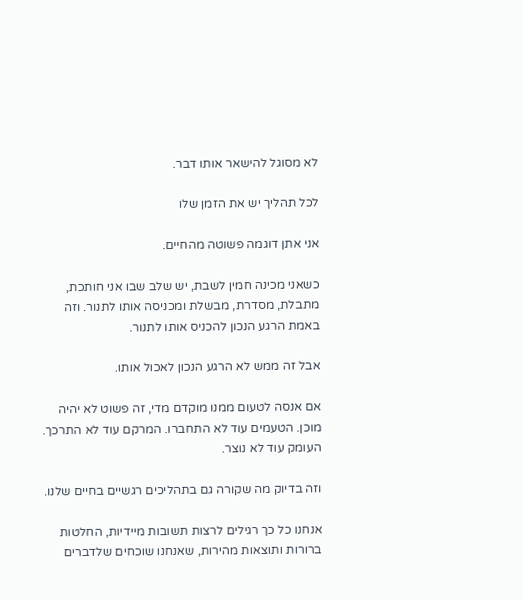לא מסוגל להישאר אותו דבר.

לכל תהליך יש את הזמן שלו

אני אתן דוגמה פשוטה מהחיים.

כשאני מכינה חמין לשבת, יש שלב שבו אני חותכת, מתבלת, מסדרת, מבשלת ומכניסה אותו לתנור. וזה באמת הרגע הנכון להכניס אותו לתנור.

אבל זה ממש לא הרגע הנכון לאכול אותו.

אם אנסה לטעום ממנו מוקדם מדי, זה פשוט לא יהיה מוכן. הטעמים עוד לא התחברו. המרקם עוד לא התרכך. העומק עוד לא נוצר.

וזה בדיוק מה שקורה גם בתהליכים רגשיים בחיים שלנו.

אנחנו כל כך רגילים לרצות תשובות מיידיות, החלטות ברורות ותוצאות מהירות, שאנחנו שוכחים שלדברים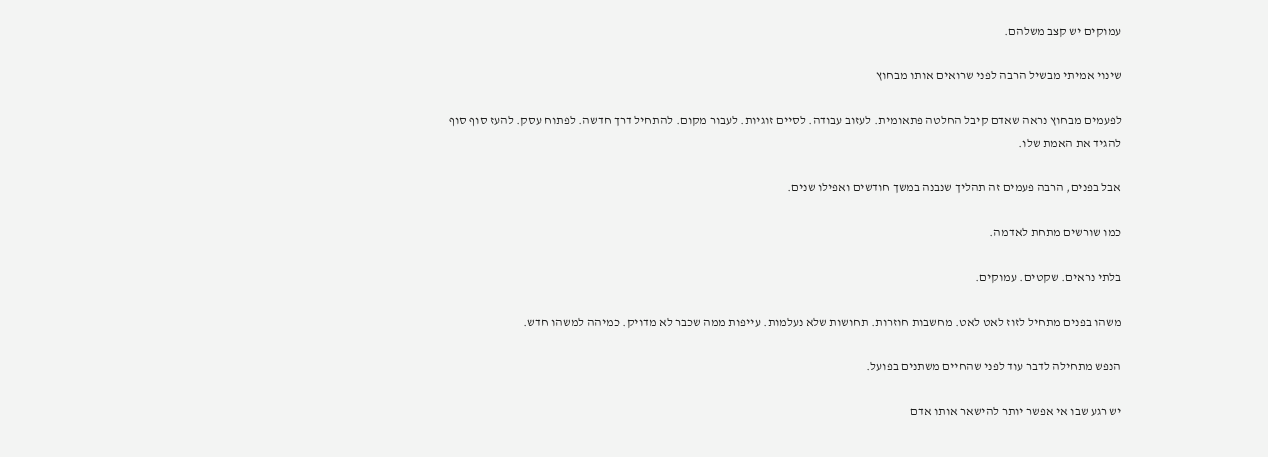עמוקים יש קצב משלהם.

שינוי אמיתי מבשיל הרבה לפני שרואים אותו מבחוץ

לפעמים מבחוץ נראה שאדם קיבל החלטה פתאומית. לעזוב עבודה. לסיים זוגיות. לעבור מקום. להתחיל דרך חדשה. לפתוח עסק. להעז סוף סוף להגיד את האמת שלו.

אבל בפנים, הרבה פעמים זה תהליך שנבנה במשך חודשים ואפילו שנים.

כמו שורשים מתחת לאדמה.

בלתי נראים. שקטים. עמוקים.

משהו בפנים מתחיל לזוז לאט לאט. מחשבות חוזרות. תחושות שלא נעלמות. עייפות ממה שכבר לא מדויק. כמיהה למשהו חדש.

הנפש מתחילה לדבר עוד לפני שהחיים משתנים בפועל.

יש רגע שבו אי אפשר יותר להישאר אותו אדם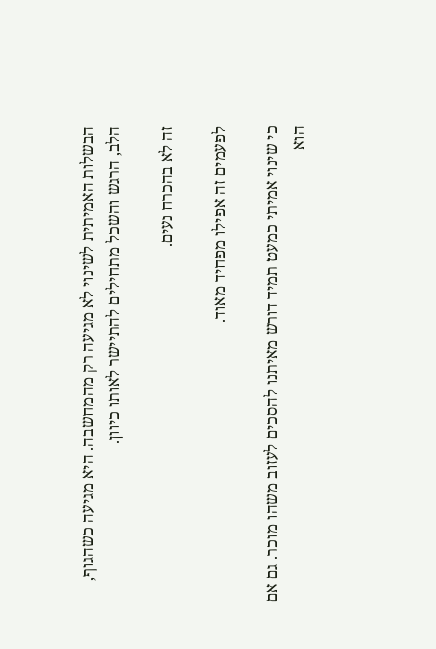הבשלות האמיתית לשינוי לא מגיעה רק מהמחשבה. היא מגיעה כשהגוף, הלב, הרגש והשכל מתחילים להתיישר לאותו כיוון.

זה לא בהכרח נעים.

לפעמים זה אפילו מפחיד מאוד.

כי שינוי אמיתי כמעט תמיד דורש מאיתנו להסכים לעזוב משהו מוכר. גם אם הוא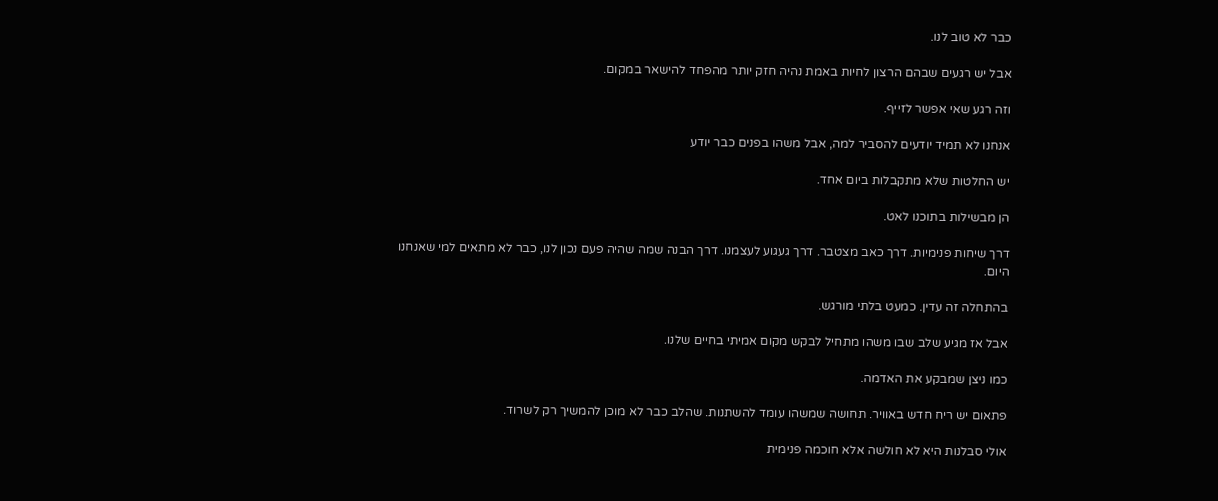כבר לא טוב לנו.

אבל יש רגעים שבהם הרצון לחיות באמת נהיה חזק יותר מהפחד להישאר במקום.

וזה רגע שאי אפשר לזייף.

אנחנו לא תמיד יודעים להסביר למה, אבל משהו בפנים כבר יודע

יש החלטות שלא מתקבלות ביום אחד.

הן מבשילות בתוכנו לאט.

דרך שיחות פנימיות. דרך כאב מצטבר. דרך געגוע לעצמנו. דרך הבנה שמה שהיה פעם נכון לנו, כבר לא מתאים למי שאנחנו היום.

בהתחלה זה עדין. כמעט בלתי מורגש.

אבל אז מגיע שלב שבו משהו מתחיל לבקש מקום אמיתי בחיים שלנו.

כמו ניצן שמבקע את האדמה.

פתאום יש ריח חדש באוויר. תחושה שמשהו עומד להשתנות. שהלב כבר לא מוכן להמשיך רק לשרוד.

אולי סבלנות היא לא חולשה אלא חוכמה פנימית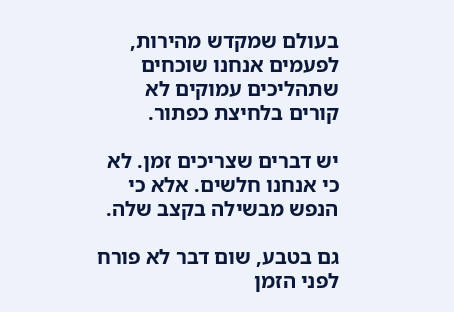בעולם שמקדש מהירות, לפעמים אנחנו שוכחים שתהליכים עמוקים לא קורים בלחיצת כפתור.

יש דברים שצריכים זמן. לא כי אנחנו חלשים. אלא כי הנפש מבשילה בקצב שלה.

גם בטבע, שום דבר לא פורח לפני הזמן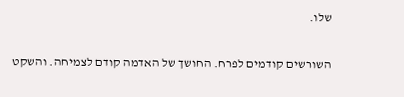שלו.

השורשים קודמים לפרח. החושך של האדמה קודם לצמיחה. והשקט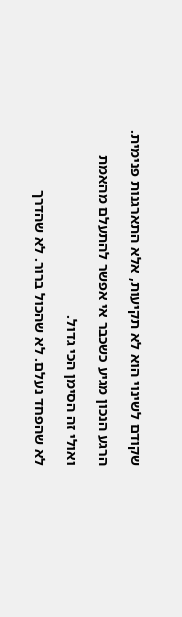שקודם לשינוי הוא לא תקיעות, אלא התארגנות פנימית.

הרגע הנכון מגיע כשכבר אי אפשר להתעלם מהאמת

ואולי זה הסימן הכי גדול.

לא שהפחד נעלם. לא שהכול ברור. לא שהדרך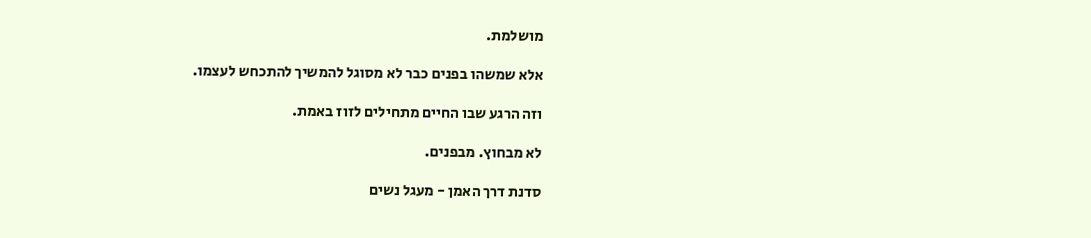מושלמת.

אלא שמשהו בפנים כבר לא מסוגל להמשיך להתכחש לעצמו.

וזה הרגע שבו החיים מתחילים לזוז באמת.

לא מבחוץ. מבפנים.

סדנת דרך האמן - מעגל נשים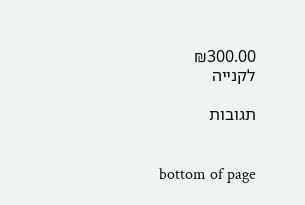₪300.00
לקנייה

תגובות


bottom of page